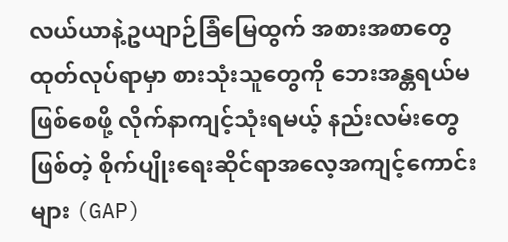လယ်ယာနဲ့ဥယျာဉ်ခြံမြေထွက် အစားအစာတွေထုတ်လုပ်ရာမှာ စားသုံးသူတွေကို ဘေးအန္တရယ်မဖြစ်စေဖို့ လိုက်နာကျင့်သုံးရမယ့် နည်းလမ်းတွေဖြစ်တဲ့ စိုက်ပျိုးရေးဆိုင်ရာအလေ့အကျင့်ကောင်းများ (GAP)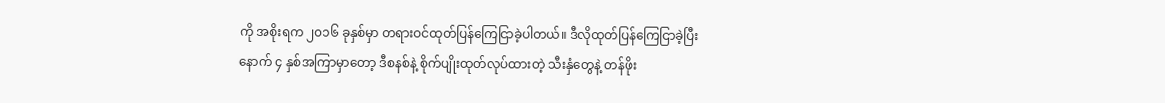ကို အစိုးရက ၂၀၁၆ ခုနှစ်မှာ တရားဝင်ထုတ်ပြန်ကြေငြာခဲ့ပါတယ်။ ဒီလိုထုတ်ပြန်ကြေငြာခဲ့ပြီးနောက် ၄ နှစ်အကြာမှာတော့ ဒီစနစ်နဲ့ စိုက်ပျိုးထုတ်လုပ်ထားတဲ့ သီးနှံတွေနဲ့ တန်ဖိုး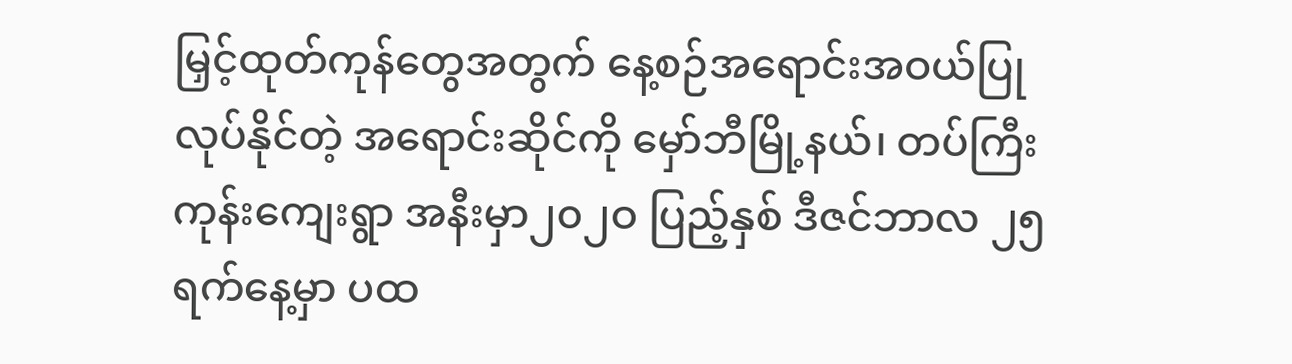မြှင့်ထုတ်ကုန်တွေအတွက် နေ့စဉ်အရောင်းအဝယ်ပြုလုပ်နိုင်တဲ့ အရောင်းဆိုင်ကို မှော်ဘီမြို့နယ်၊ တပ်ကြီးကုန်းကျေးရွာ အနီးမှာ၂၀၂ဝ ပြည့်နှစ် ဒီဇင်ဘာလ ၂၅ ရက်နေ့မှာ ပထ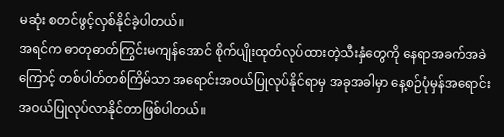မဆုံး စတင်ဖွင့်လှစ်နိုင်ခဲ့ပါတယ်။
အရင်က ဓာတုဓာတ်ကြွင်းမကျန်အောင် စိုက်ပျိုးထုတ်လုပ်ထားတဲ့သီးနှံတွေကို နေရာအခက်အခဲကြောင့် တစ်ပါတ်တစ်ကြိမ်သာ အရောင်းအဝယ်ပြုလုပ်နိုင်ရာမှ အခုအခါမှာ နေ့စဉ်ပုံမှန်အရောင်းအဝယ်ပြုလုပ်လာနိုင်တာဖြစ်ပါတယ်။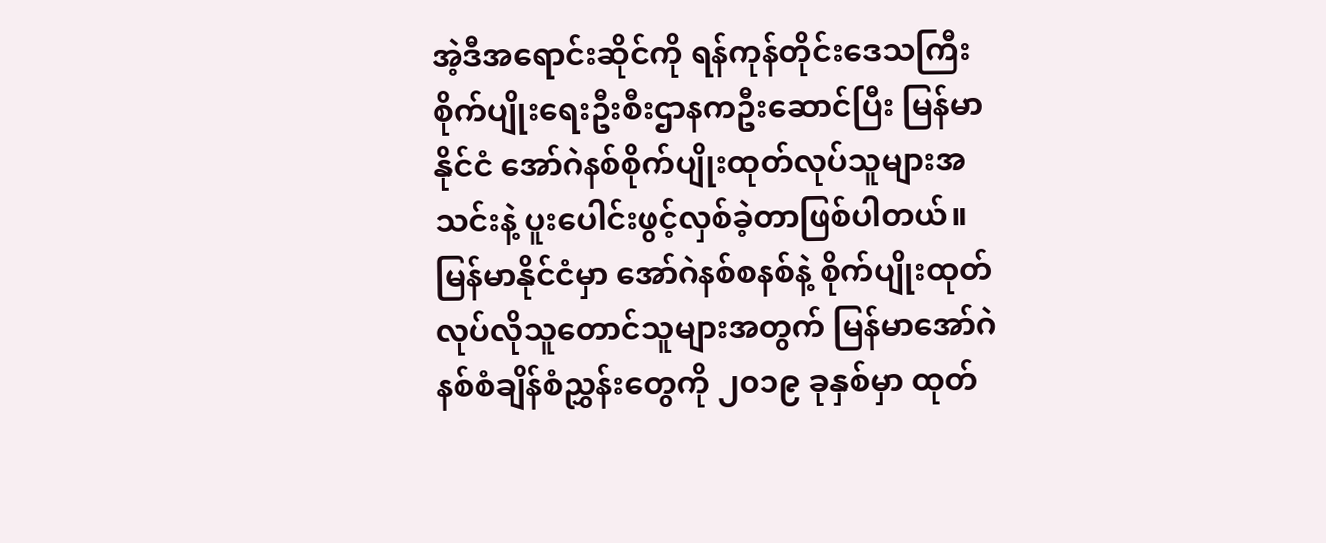အဲ့ဒီအရောင်းဆိုင်ကို ရန်ကုန်တိုင်းဒေသကြီး စိုက်ပျိုးရေးဦးစီးဌာနကဦးဆောင်ပြီး မြန်မာနိုင်ငံ အော်ဂဲနစ်စိုက်ပျိုးထုတ်လုပ်သူများအသင်းနဲ့ ပူးပေါင်းဖွင့်လှစ်ခဲ့တာဖြစ်ပါတယ်။ မြန်မာနိုင်ငံမှာ အော်ဂဲနစ်စနစ်နဲ့ စိုက်ပျိုးထုတ်လုပ်လိုသူတောင်သူများအတွက် မြန်မာအော်ဂဲနစ်စံချိန်စံညွှန်းတွေကို ၂၀၁၉ ခုနှစ်မှာ ထုတ်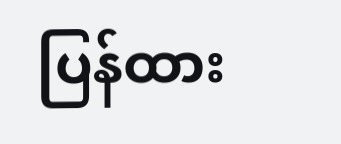ပြန်ထား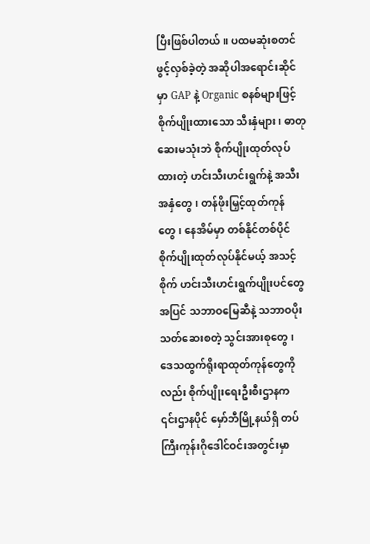ပြီးဖြစ်ပါတယ်။ ပထမဆုံးစတင်ဖွင့်လှစ်ခဲ့တဲ့ အဆိုပါအရောင်းဆိုင်မှာ GAP နဲ့ Organic စနစ်များဖြင့် စိုက်ပျိုးထားသော သီးနှံများ၊ ဓာတုဆေးမသုံးဘဲ စိုက်ပျိုးထုတ်လုပ်ထားတဲ့ ဟင်းသီးဟင်းရွက်နဲ့ အသီးအနှံတွေ၊ တန်ဖိုးမြှင့်ထုတ်ကုန်တွေ၊ နေအိမ်မှာ တစ်နိုင်တစ်ပိုင်စိုက်ပျိုးထုတ်လုပ်နိုင်မယ့် အသင့်စိုက် ဟင်းသီးဟင်းရွက်ပျိုးပင်တွေအပြင် သဘာဝမြေဆီနဲ့ သဘာဝပိုးသတ်ဆေးစတဲ့ သွင်းအားစုတွေ၊ ဒေသထွက်ရိုးရာထုတ်ကုန်တွေကိုလည်း စိုက်ပျိုးရေးဦးစီးဌာနက ၎င်းဌာနပိုင် မှော်ဘီမြို့နယ်ရှိ တပ်ကြီးကုန်းဂိုဒေါင်ဝင်းအတွင်းမှာ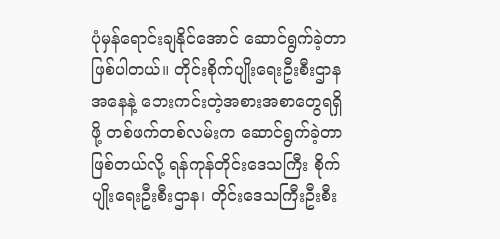ပုံမှန်ရောင်းချနိုင်အောင် ဆောင်ရွက်ခဲ့တာဖြစ်ပါတယ်။ တိုင်းစိုက်ပျိုးရေးဦးစီးဌာနအနေနဲ့ ဘေးကင်းတဲ့အစားအစာတွေရရှိဖို့ တစ်ဖက်တစ်လမ်းက ဆောင်ရွက်ခဲ့တာဖြစ်တယ်လို့ ရန်ကုန်တိုင်းဒေသကြီး စိုက်ပျိုးရေးဦးစီးဌာန၊ တိုင်းဒေသကြီးဦးစီး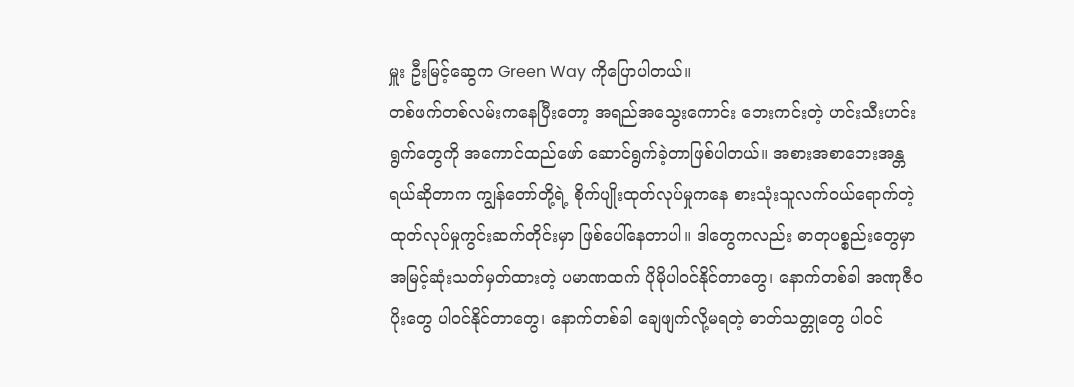မှူး ဦးမြင့်ဆွေက Green Way ကိုပြောပါတယ်။
တစ်ဖက်တစ်လမ်းကနေပြီးတော့ အရည်အသွေးကောင်း ဘေးကင်းတဲ့ ဟင်းသီးဟင်းရွက်တွေကို အကောင်ထည်ဖော် ဆောင်ရွက်ခဲ့တာဖြစ်ပါတယ်။ အစားအစာဘေးအန္တရယ်ဆိုတာက ကျွန်တော်တို့ရဲ့ စိုက်ပျိုးထုတ်လုပ်မှုကနေ စားသုံးသူလက်ဝယ်ရောက်တဲ့ ထုတ်လုပ်မှုကွင်းဆက်တိုင်းမှာ ဖြစ်ပေါ်နေတာပါ။ ဒါတွေကလည်း ဓာတုပစ္စည်းတွေမှာ အမြင့်ဆုံးသတ်မှတ်ထားတဲ့ ပမာဏထက် ပိုမိုပါဝင်နိုင်တာတွေ၊ နောက်တစ်ခါ အဏုဇီဝပိုးတွေ ပါဝင်နိုင်တာတွေ၊ နောက်တစ်ခါ ချေဖျက်လို့မရတဲ့ ဓာတ်သတ္တုတွေ ပါဝင်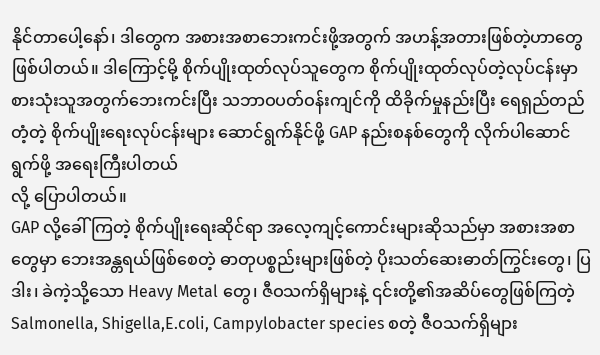နိုင်တာပေါ့နော်၊ ဒါတွေက အစားအစာဘေးကင်းဖို့အတွက် အဟန့်အတားဖြစ်တဲ့ဟာတွေဖြစ်ပါတယ်။ ဒါကြောင့်မို့ စိုက်ပျိုးထုတ်လုပ်သူတွေက စိုက်ပျိုးထုတ်လုပ်တဲ့လုပ်ငန်းမှာ စားသုံးသူအတွက်ဘေးကင်းပြီး သဘာဝပတ်ဝန်းကျင်ကို ထိခိုက်မှုနည်းပြီး ရေရှည်တည်တံ့တဲ့ စိုက်ပျိုးရေးလုပ်ငန်းများ ဆောင်ရွက်နိုင်ဖို့ GAP နည်းစနစ်တွေကို လိုက်ပါဆောင်ရွက်ဖို့ အရေးကြီးပါတယ်
လို့ ပြောပါတယ်။
GAP လို့ခေါ်ကြတဲ့ စိုက်ပျိုးရေးဆိုင်ရာ အလေ့ကျင့်ကောင်းများဆိုသည်မှာ အစားအစာတွေမှာ ဘေးအန္တရယ်ဖြစ်စေတဲ့ ဓာတုပစ္စည်းများဖြစ်တဲ့ ပိုးသတ်ဆေးဓာတ်ကြွင်းတွေ၊ ပြဒါး၊ ခဲကဲ့သို့သော Heavy Metal တွေ၊ ဇီဝသက်ရှိများနဲ့ ၎င်းတို့၏အဆိပ်တွေဖြစ်ကြတဲ့ Salmonella, Shigella,E.coli, Campylobacter species စတဲ့ ဇီဝသက်ရှိများ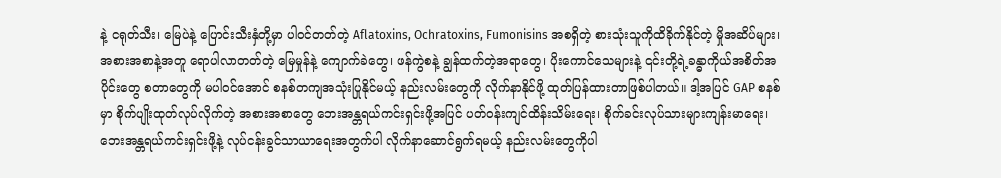နဲ့ ငရုတ်သီး၊ မြေပဲနဲ့ ပြောင်းသီးနှံတို့မှာ ပါဝင်တတ်တဲ့ Aflatoxins, Ochratoxins, Fumonisins အစရှိတဲ့ စားသုံးသူကိုထိခိုက်နိုင်တဲ့ မှိုအဆိပ်များ၊ အစားအစာနဲ့အတူ ရောပါလာတတ်တဲ့ မြေမှုန်နဲ့ ကျောက်ခဲတွေ၊ ဖန်ကွဲစနဲ့ ချွန်ထက်တဲ့အရာတွေ၊ ပိုးကောင်သေများနဲ့ ၎င်းတို့ရဲ့ခန္ဓာကိုယ်အစိတ်အပိုင်းတွေ စတာတွေကို မပါဝင်အောင် စနစ်တကျအသုံးပြုနိုင်မယ့် နည်းလမ်းတွေကို လိုက်နာနိုင်ဖို့ ထုတ်ပြန်ထားတာဖြစ်ပါတယ်။ ဒါ့အပြင် GAP စနစ်မှာ စိုက်ပျိုးထုတ်လုပ်လိုက်တဲ့ အစားအစာတွေ ဘေးအန္တရယ်ကင်းရှင်းဖို့အပြင် ပတ်ဝန်းကျင်ထိန်းသိမ်းရေး၊ စိုက်ခင်းလုပ်သားများကျန်းမာရေး၊ ဘေးအန္တရယ်ကင်းရှင်းဖို့နဲ့ လုပ်ငန်းခွင်သာယာရေးအတွက်ပါ လိုက်နာဆောင်ရွက်ရမယ့် နည်းလမ်းတွေကိုပါ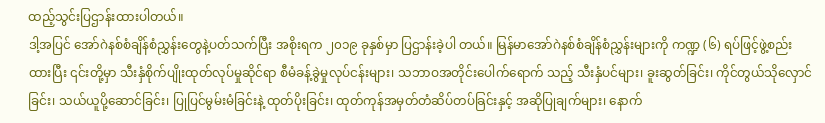ထည့်သွင်းပြဌာန်းထားပါတယ်။
ဒါ့အပြင် အော်ဂဲနစ်စံချိန်စံညွှန်းတွေနဲ့ပတ်သက်ပြီး အစိုးရက ၂၀၁၉ ခုနှစ်မှာ ပြဌာန်းခဲ့ပါ တယ်။ မြန်မာအော်ဂဲနစ်စံချိန်စံညွှန်းများကို ကဏ္ဍ (၆) ရပ်ဖြင့်ဖွဲ့စည်းထားပြီး ၎င်းတို့မှာ သီးနှံစိုက်ပျိုးထုတ်လုပ်မှုဆိုင်ရာ စီမံခန့်ခွဲမှုလုပ်ငန်းများ၊ သဘာဝအတိုင်းပေါက်ရောက် သည့် သီးနှံပင်များ၊ ခူးဆွတ်ခြင်း၊ ကိုင်တွယ်သိုလှောင်ခြင်း၊ သယ်ယူပို့ဆောင်ခြင်း၊ ပြုပြင်မွမ်းမံခြင်းနဲ့ ထုတ်ပိုးခြင်း၊ ထုတ်ကုန်အမှတ်တံဆိပ်တပ်ခြင်းနှင့် အဆိုပြုချက်များ၊ နောက်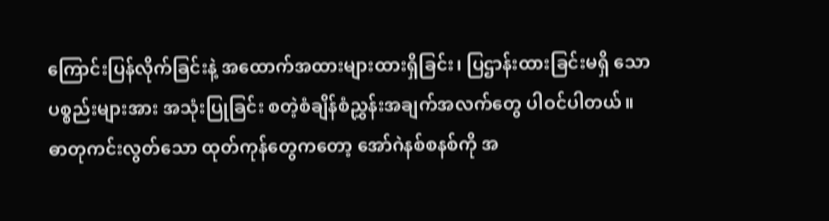ကြောင်းပြန်လိုက်ခြင်းနဲ့ အထောက်အထားများထားရှိခြင်း၊ ပြဌာန်းထားခြင်းမရှိ သောပစ္စည်းများအား အသုံးပြုခြင်း စတဲ့စံချိန်စံညွှန်းအချက်အလက်တွေ ပါဝင်ပါတယ်။
ဓာတုကင်းလွတ်သော ထုတ်ကုန်တွေကတော့ အော်ဂဲနစ်စနစ်ကို အ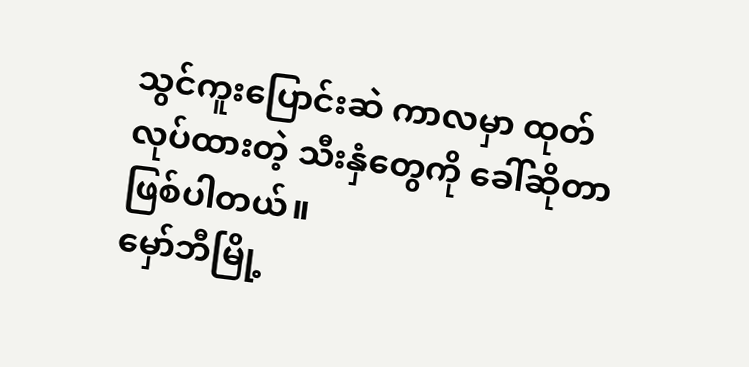သွင်ကူးပြောင်းဆဲ ကာလမှာ ထုတ်လုပ်ထားတဲ့ သီးနှံတွေကို ခေါ်ဆိုတာဖြစ်ပါတယ်။
မှော်ဘီမြို့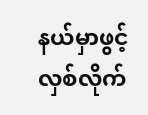နယ်မှာဖွင့်လှစ်လိုက်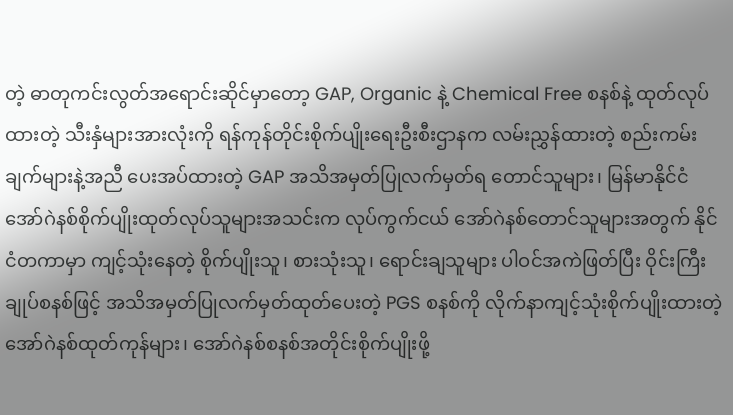တဲ့ ဓာတုကင်းလွတ်အရောင်းဆိုင်မှာတော့ GAP, Organic နဲ့ Chemical Free စနစ်နဲ့ ထုတ်လုပ်ထားတဲ့ သီးနှံများအားလုံးကို ရန်ကုန်တိုင်းစိုက်ပျိုးရေးဦးစီးဌာနက လမ်းညွှန်ထားတဲ့ စည်းကမ်းချက်များနဲ့အညီ ပေးအပ်ထားတဲ့ GAP အသိအမှတ်ပြုလက်မှတ်ရ တောင်သူများ၊ မြန်မာနိုင်ငံ အော်ဂဲနစ်စိုက်ပျိုးထုတ်လုပ်သူများအသင်းက လုပ်ကွက်ငယ် အော်ဂဲနစ်တောင်သူများအတွက် နိုင်ငံတကာမှာ ကျင့်သုံးနေတဲ့ စိုက်ပျိုးသူ၊ စားသုံးသူ၊ ရောင်းချသူများ ပါဝင်အကဲဖြတ်ပြီး ဝိုင်းကြီးချုပ်စနစ်ဖြင့် အသိအမှတ်ပြုလက်မှတ်ထုတ်ပေးတဲ့ PGS စနစ်ကို လိုက်နာကျင့်သုံးစိုက်ပျိုးထားတဲ့ အော်ဂဲနစ်ထုတ်ကုန်များ၊ အော်ဂဲနစ်စနစ်အတိုင်းစိုက်ပျိုးဖို့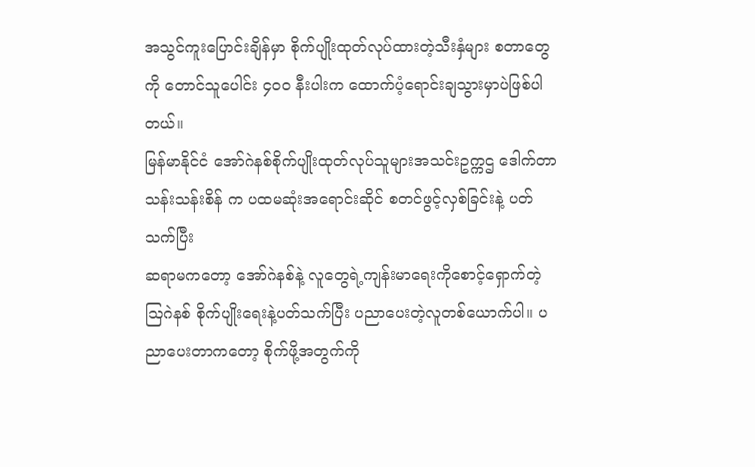အသွင်ကူးပြောင်းချိန်မှာ စိုက်ပျိုးထုတ်လုပ်ထားတဲ့သီးနှံများ စတာတွေကို တောင်သူပေါင်း ၄၀၀ နီးပါးက ထောက်ပံ့ရောင်းချသွားမှာပဲဖြစ်ပါတယ်။
မြန်မာနိုင်ငံ အော်ဂဲနစ်စိုက်ပျိုးထုတ်လုပ်သူများအသင်းဥက္ကဌ ဒေါက်တာသန်းသန်းစိန် က ပထမဆုံးအရောင်းဆိုင် စတင်ဖွင့်လှစ်ခြင်းနဲ့ ပတ်သက်ပြီး
ဆရာမကတော့ အော်ဂဲနစ်နဲ့ လူတွေရဲ့ကျန်းမာရေးကိုစောင့်ရှောက်တဲ့ သြဂဲနစ် စိုက်ပျိုးရေးနဲ့ပတ်သက်ပြီး ပညာပေးတဲ့လူတစ်ယောက်ပါ။ ပညာပေးတာကတော့ စိုက်ဖို့အတွက်ကို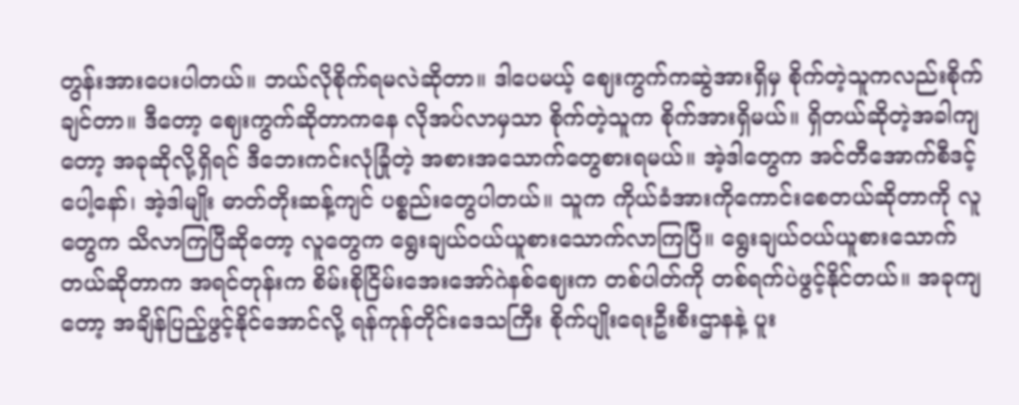တွန်းအားပေးပါတယ်။ ဘယ်လိုစိုက်ရမလဲဆိုတာ။ ဒါပေမယ့် ဈေးကွက်ကဆွဲအားရှိမှ စိုက်တဲ့သူကလည်းစိုက်ချင်တာ။ ဒီတော့ ဈေးကွက်ဆိုတာကနေ လိုအပ်လာမှသာ စိုက်တဲ့သူက စိုက်အားရှိမယ်။ ရှိတယ်ဆိုတဲ့အခါကျတော့ အခုဆိုလို့ရှိရင် ဒီဘေးကင်းလုံခြုံတဲ့ အစားအသောက်တွေစားရမယ်။ အဲ့ဒါတွေက အင်တီအောက်စီဒင့်ပေါ့နော်၊ အဲ့ဒါမျိုး ဓာတ်တိုးဆန့်ကျင် ပစ္စည်းတွေပါတယ်။ သူက ကိုယ်ခံအားကိုကောင်းစေတယ်ဆိုတာကို လူတွေက သိလာကြပြီဆိုတော့ လူတွေက ရွေးချယ်ဝယ်ယူစားသောက်လာကြပြီ။ ရွေးချယ်ဝယ်ယူစားသောက်တယ်ဆိုတာက အရင်တုန်းက စိမ်းစိုငြိမ်းအေးအော်ဂဲနစ်ဈေးက တစ်ပါတ်ကို တစ်ရက်ပဲဖွင့်နိုင်တယ်။ အခုကျတော့ အချိန်ပြည့်ဖွင့်နိုင်အောင်လို့ ရန်ကုန်တိုင်းဒေသကြီး စိုက်ပျိုးရေးဦးစီးဌာနနဲ့ ပူး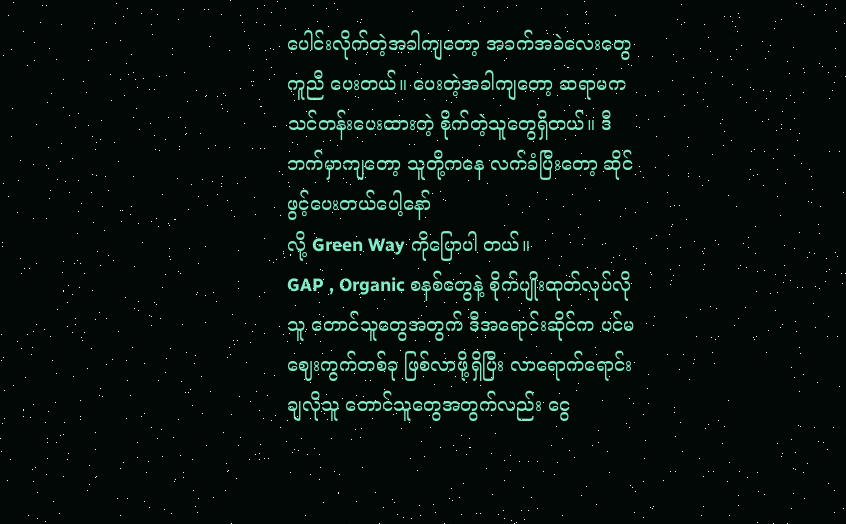ပေါင်းလိုက်တဲ့အခါကျတော့ အခက်အခဲလေးတွေ ကူညီ ပေးတယ်။ ပေးတဲ့အခါကျတော့ ဆရာမက သင်တန်းပေးထားတဲ့ စိုက်တဲ့သူတွေရှိတယ်။ ဒီဘက်မှာကျတော့ သူတို့ကနေ လက်ခံပြီးတော့ ဆိုင်ဖွင့်ပေးတယ်ပေါ့နော်
လို့ Green Way ကိုပြောပါ တယ်။
GAP , Organic စနစ်တွေနဲ့ စိုက်ပျိုးထုတ်လုပ်လိုသူ တောင်သူတွေအတွက် ဒီအရောင်းဆိုင်က ပင်မဈေးကွက်တစ်ခု ဖြစ်လာဖို့ရှိပြီး လာရောက်ရောင်းချလိုသူ တောင်သူတွေအတွက်လည်း ငွေ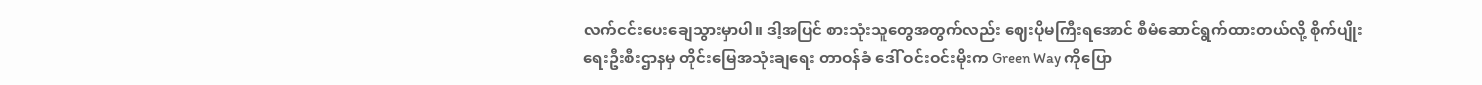လက်ငင်းပေးချေသွားမှာပါ။ ဒါ့အပြင် စားသုံးသူတွေအတွက်လည်း ဈေးပိုမကြီးရအောင် စီမံဆောင်ရွက်ထားတယ်လို့ စိုက်ပျိုးရေးဦးစီးဌာနမှ တိုင်းမြေအသုံးချရေး တာဝန်ခံ ဒေါ် ဝင်းဝင်းမိုးက Green Way ကိုပြော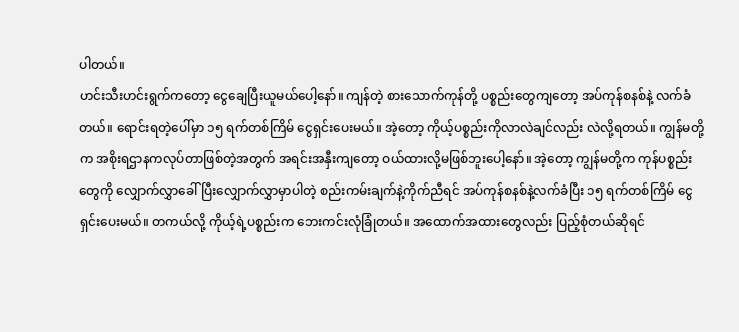ပါတယ်။
ဟင်းသီးဟင်းရွက်ကတော့ ငွေချေပြီးယူမယ်ပေါ့နော်။ ကျန်တဲ့ စားသောက်ကုန်တို့ ပစ္စည်းတွေကျတော့ အပ်ကုန်စနစ်နဲ့ လက်ခံတယ်။ ရောင်းရတဲ့ပေါ်မှာ ၁၅ ရက်တစ်ကြိမ် ငွေရှင်းပေးမယ်။ အဲ့တော့ ကိုယ့်ပစ္စည်းကိုလာလဲချင်လည်း လဲလို့ရတယ်။ ကျွန်မတို့က အစိုးရဌာနကလုပ်တာဖြစ်တဲ့အတွက် အရင်းအနှီးကျတော့ ဝယ်ထားလို့မဖြစ်ဘူးပေါ့နော်။ အဲ့တော့ ကျွန်မတို့က ကုန်ပစ္စည်းတွေကို လျှောက်လွှာခေါ်ပြီးလျှောက်လွှာမှာပါတဲ့ စည်းကမ်းချက်နဲ့ကိုက်ညီရင် အပ်ကုန်စနစ်နဲ့လက်ခံပြီး ၁၅ ရက်တစ်ကြိမ် ငွေရှင်းပေးမယ်။ တကယ်လို့ ကိုယ့်ရဲ့ပစ္စည်းက ဘေးကင်းလုံခြုံတယ်။ အထောက်အထားတွေလည်း ပြည့်စုံတယ်ဆိုရင်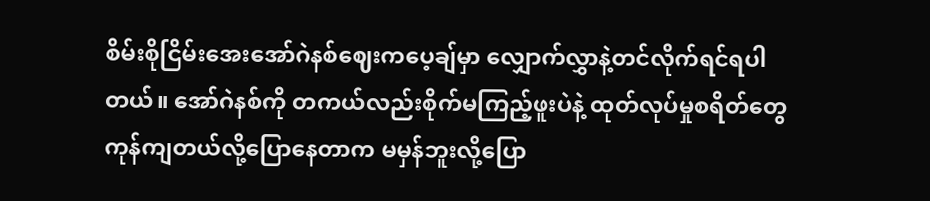စိမ်းစိုငြိမ်းအေးအော်ဂဲနစ်ဈေးကပေ့ချ်မှာ လျှောက်လွှာနဲ့တင်လိုက်ရင်ရပါတယ်။ အော်ဂဲနစ်ကို တကယ်လည်းစိုက်မကြည့်ဖူးပဲနဲ့ ထုတ်လုပ်မှုစရိတ်တွေကုန်ကျတယ်လို့ပြောနေတာက မမှန်ဘူးလို့ပြော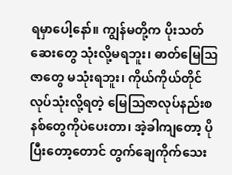ရမှာပေါ့နော်။ ကျွန်မတို့က ပိုးသတ်ဆေးတွေ သုံးလို့မရဘူး၊ ဓာတ်မြေသြဇာတွေ မသုံးရဘူး၊ ကိုယ်ကိုယ်တိုင်လုပ်သုံးလို့ရတဲ့ မြေသြဇာလုပ်နည်းစနစ်တွေကိုပဲပေးတာ၊ အဲ့ခါကျတော့ ပိုပြီးတော့တောင် တွက်ချေကိုက်သေး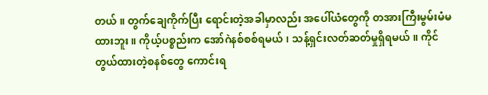တယ်။ တွက်ချေကိုက်ပြီး ရောင်းတဲ့အခါမှာလည်း အပေါ်ယံတွေကို တအားကြီးမွမ်းမံမထားဘူး။ ကိုယ့်ပစ္စည်းက အော်ဂဲနစ်စစ်ရမယ်၊ သန့်ရှင်းလတ်ဆတ်မှုရှိရမယ်။ ကိုင်တွယ်ထားတဲ့စနစ်တွေ ကောင်းရ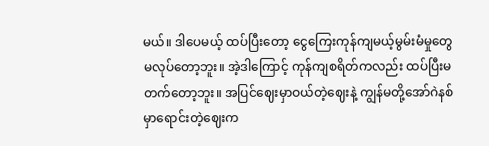မယ်။ ဒါပေမယ့် ထပ်ပြီးတော့ ငွေကြေးကုန်ကျမယ့်မွမ်းမံမှုတွေ မလုပ်တော့ဘူး။ အဲ့ဒါကြောင့် ကုန်ကျစရိတ်ကလည်း ထပ်ပြီးမတက်တော့ဘူး။ အပြင်ဈေးမှာဝယ်တဲ့ဈေးနဲ့ ကျွန်မတို့အော်ဂဲနစ်မှာရောင်းတဲ့ဈေးက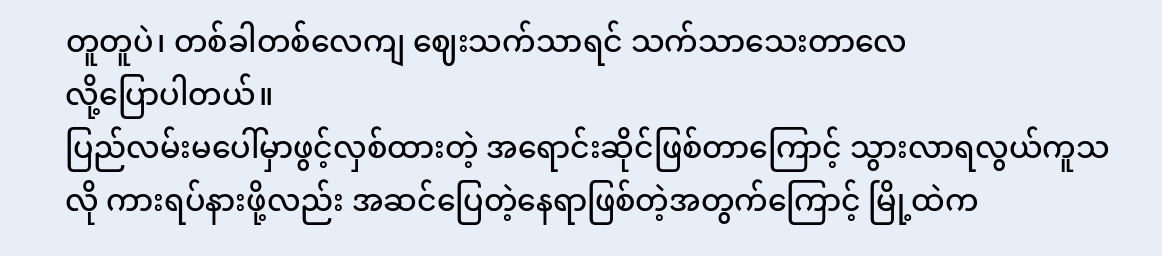တူတူပဲ၊ တစ်ခါတစ်လေကျ ဈေးသက်သာရင် သက်သာသေးတာလေ
လို့ပြောပါတယ်။
ပြည်လမ်းမပေါ်မှာဖွင့်လှစ်ထားတဲ့ အရောင်းဆိုင်ဖြစ်တာကြောင့် သွားလာရလွယ်ကူသလို ကားရပ်နားဖို့လည်း အဆင်ပြေတဲ့နေရာဖြစ်တဲ့အတွက်ကြောင့် မြို့ထဲက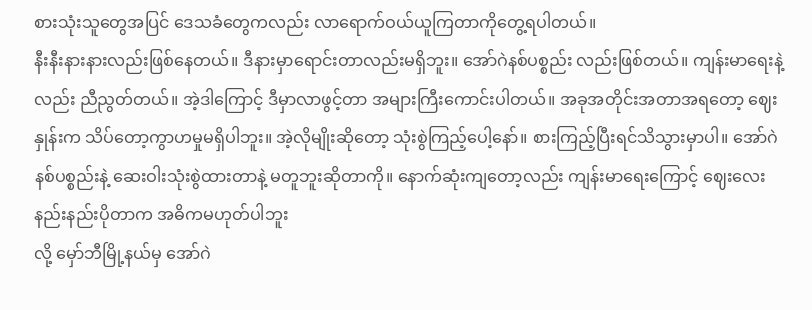စားသုံးသူတွေအပြင် ဒေသခံတွေကလည်း လာရောက်ဝယ်ယူကြတာကိုတွေ့ရပါတယ်။
နီးနီးနားနားလည်းဖြစ်နေတယ်။ ဒီနားမှာရောင်းတာလည်းမရှိဘူး။ အော်ဂဲနစ်ပစ္စည်း လည်းဖြစ်တယ်။ ကျန်းမာရေးနဲ့လည်း ညီညွတ်တယ်။ အဲ့ဒါကြောင့် ဒီမှာလာဖွင့်တာ အများကြီးကောင်းပါတယ်။ အခုအတိုင်းအတာအရတော့ ဈေးနှုန်းက သိပ်တော့ကွာဟမှုမရှိပါဘူး။ အဲ့လိုမျိုးဆိုတော့ သုံးစွဲကြည့်ပေါ့နော်။ စားကြည့်ပြီးရင်သိသွားမှာပါ။ အော်ဂဲနစ်ပစ္စည်းနဲ့ ဆေးဝါးသုံးစွဲထားတာနဲ့ မတူဘူးဆိုတာကို။ နောက်ဆုံးကျတော့လည်း ကျန်းမာရေးကြောင့် ဈေးလေးနည်းနည်းပိုတာက အဓိကမဟုတ်ပါဘူး
လို့ မှော်ဘီမြို့နယ်မှ အော်ဂဲ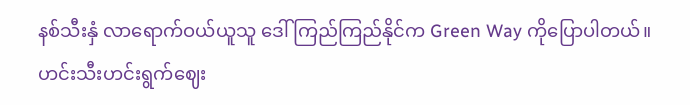နစ်သီးနှံ လာရောက်ဝယ်ယူသူ ဒေါ်ကြည်ကြည်နိုင်က Green Way ကိုပြောပါတယ်။
ဟင်းသီးဟင်းရွက်ဈေး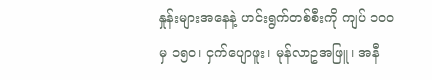နှုန်းများအနေနဲ့ ဟင်းရွက်တစ်စီးကို ကျပ် ၁၀၀ မှ ၁၅၀၊ ငှက်ပျောဖူး၊ မုန်လာဥအဖြူ၊ အနီ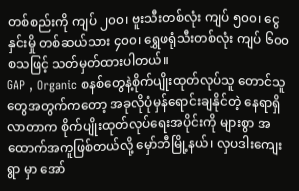တစ်စည်းကို ကျပ် ၂၀၀၊ ဗူးသီးတစ်လုံး ကျပ် ၅၀၀၊ ငွေနှင်းမှို တစ်ဆယ်သား ၄၀၀၊ ရွှေဖရုံသီးတစ်လုံး ကျပ် ၆၀၀ စသဖြင့် သတ်မှတ်ထားပါတယ်။
GAP , Organic စနစ်တွေနဲ့စိုက်ပျိုးထုတ်လုပ်သူ တောင်သူတွေအတွက်ကတော့ အခုလိုပုံမှန်ရောင်းချနိုင်တဲ့ နေရာရှိလာတာက စိုက်ပျိုးထုတ်လုပ်ရေးအပိုင်းကို များစွာ အထောက်အကူဖြစ်တယ်လို့ မှော်ဘီမြို့နယ်၊ လှပဒါးကျေးရွာ မှာ အော်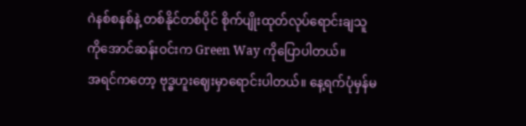ဂဲနစ်စနစ်နဲ့ တစ်နိုင်တစ်ပိုင် စိုက်ပျိုးထုတ်လုပ်ရောင်းချသူ ကိုအောင်ဆန်းဝင်းက Green Way ကိုပြောပါတယ်။
အရင်ကတော့ ဗုဒ္ဓဟူးဈေးမှာရောင်းပါတယ်။ နေ့ရက်ပုံမှန်မ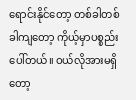ရောင်းနိုင်တော့ တစ်ခါတစ်ခါကျတော့ ကိုယ့်မှာပစ္စည်းပေါ်တယ်။ ဝယ်လိုအားမရှိတော့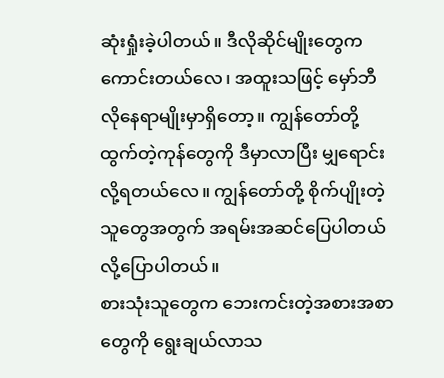ဆုံးရှုံးခဲ့ပါတယ်။ ဒီလိုဆိုင်မျိုးတွေက ကောင်းတယ်လေ၊ အထူးသဖြင့် မှော်ဘီလိုနေရာမျိုးမှာရှိတော့။ ကျွန်တော်တို့ထွက်တဲ့ကုန်တွေကို ဒီမှာလာပြီး မျှရောင်းလို့ရတယ်လေ။ ကျွန်တော်တို့ စိုက်ပျိုးတဲ့သူတွေအတွက် အရမ်းအဆင်ပြေပါတယ်
လို့ပြောပါတယ်။
စားသုံးသူတွေက ဘေးကင်းတဲ့အစားအစာတွေကို ရွေးချယ်လာသ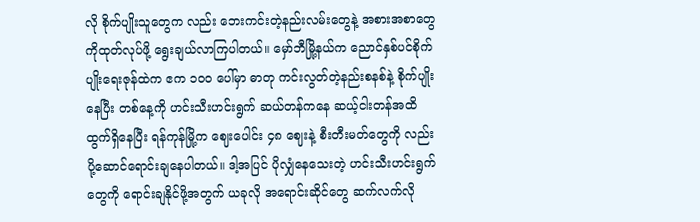လို စိုက်ပျိုးသူတွေက လည်း ဘေးကင်းတဲ့နည်းလမ်းတွေနဲ့ အစားအစာတွေကိုထုတ်လုပ်ဖို့ ရွေးချယ်လာကြပါတယ်။ မှော်ဘီမြို့နယ်က ညောင်နှစ်ပင်စိုက်ပျိုးရေးဇုန်ထဲက ဧက ၁၀၀ ပေါ်မှာ ဓာတု ကင်းလွတ်တဲ့နည်းစနစ်နဲ့ စိုက်ပျိုးနေပြီး တစ်နေ့ကို ဟင်းသီးဟင်းရွက် ဆယ်တန်ကနေ ဆယ့်ငါးတန်အထိ ထွက်ရှိနေပြီး ရန်ကုန်မြို့က ဈေးပေါင်း ၄၈ ဈေးနဲ့ စီးတီးမတ်တွေကို လည်း ပို့ဆောင်ရောင်းချနေပါတယ်။ ဒါ့အပြင် ပိုလျှံနေသေးတဲ့ ဟင်းသီးဟင်းရွက်တွေကို ရောင်းချနိုင်ဖို့အတွက် ယခုလို အရောင်းဆိုင်တွေ ဆက်လက်လို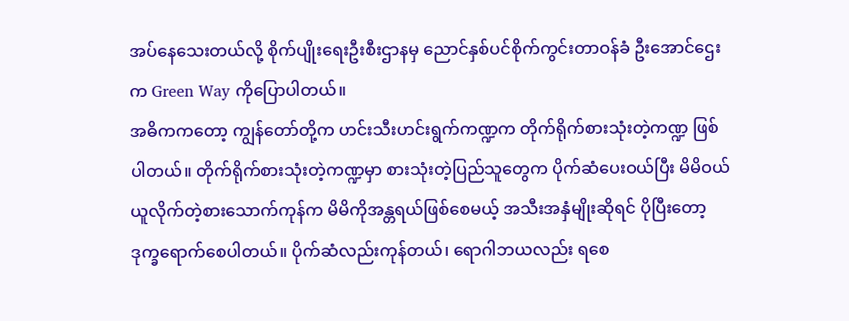အပ်နေသေးတယ်လို့ စိုက်ပျိုးရေးဦးစီးဌာနမှ ညောင်နှစ်ပင်စိုက်ကွင်းတာဝန်ခံ ဦးအောင်ဌေးက Green Way ကိုပြောပါတယ်။
အဓိကကတော့ ကျွန်တော်တို့က ဟင်းသီးဟင်းရွက်ကဏ္ဍက တိုက်ရိုက်စားသုံးတဲ့ကဏ္ဍ ဖြစ်ပါတယ်။ တိုက်ရိုက်စားသုံးတဲ့ကဏ္ဍမှာ စားသုံးတဲ့ပြည်သူတွေက ပိုက်ဆံပေးဝယ်ပြီး မိမိဝယ်ယူလိုက်တဲ့စားသောက်ကုန်က မိမိကိုအန္တရယ်ဖြစ်စေမယ့် အသီးအနှံမျိုးဆိုရင် ပိုပြီးတော့ဒုက္ခရောက်စေပါတယ်။ ပိုက်ဆံလည်းကုန်တယ်၊ ရောဂါဘယလည်း ရစေ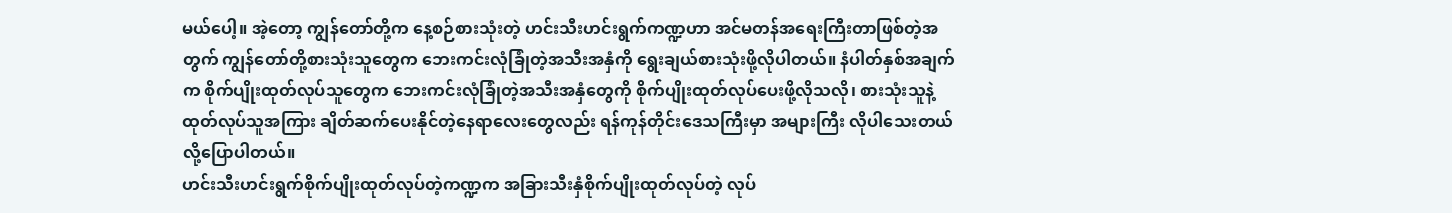မယ်ပေါ့။ အဲ့တော့ ကျွန်တော်တို့က နေ့စဉ်စားသုံးတဲ့ ဟင်းသီးဟင်းရွက်ကဏ္ဍဟာ အင်မတန်အရေးကြီးတာဖြစ်တဲ့အတွက် ကျွန်တော်တို့စားသုံးသူတွေက ဘေးကင်းလုံခြုံတဲ့အသီးအနှံကို ရွေးချယ်စားသုံးဖို့လိုပါတယ်။ နံပါတ်နှစ်အချက်က စိုက်ပျိုးထုတ်လုပ်သူတွေက ဘေးကင်းလုံခြုံတဲ့အသီးအနှံတွေကို စိုက်ပျိုးထုတ်လုပ်ပေးဖို့လိုသလို၊ စားသုံးသူနဲ့ ထုတ်လုပ်သူအကြား ချိတ်ဆက်ပေးနိုင်တဲ့နေရာလေးတွေလည်း ရန်ကုန်တိုင်းဒေသကြီးမှာ အများကြီး လိုပါသေးတယ်
လို့ပြောပါတယ်။
ဟင်းသီးဟင်းရွက်စိုက်ပျိုးထုတ်လုပ်တဲ့ကဏ္ဍက အခြားသီးနှံစိုက်ပျိုးထုတ်လုပ်တဲ့ လုပ်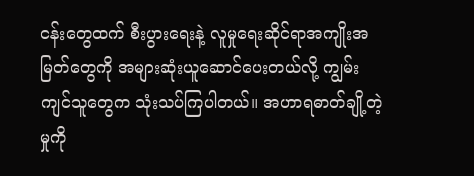ငန်းတွေထက် စီးပွားရေးနဲ့ လူမှုရေးဆိုင်ရာအကျိုးအမြတ်တွေကို အများဆုံးယူဆောင်ပေးတယ်လို့ ကျွမ်းကျင်သူတွေက သုံးသပ်ကြပါတယ်။ အဟာရဓာတ်ချို့တဲ့မှုကို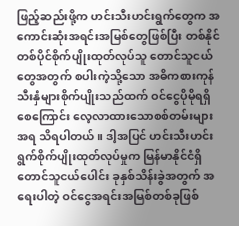ဖြည့်ဆည်းဖို့က ဟင်းသီးဟင်းရွက်တွေက အကောင်းဆုံးအရင်းအမြစ်တွေဖြစ်ပြီး တစ်နိုင်တစ်ပိုင်စိုက်ပျိုးထုတ်လုပ်သူ တောင်သူငယ်တွေအတွက် စပါးကဲ့သို့သော အဓိကစားကုန်သီးနှံများစိုက်ပျိုးသည်ထက် ဝင်ငွေပိုမိုရရှိစေကြောင်း လေ့လာထားသောစစ်တမ်းများအရ သိရပါတယ်။ ဒါ့အပြင် ဟင်းသီးဟင်းရွက်စိုက်ပျိုးထုတ်လုပ်မှုက မြန်မာနိုင်ငံရှိ တောင်သူငယ်ပေါင်း ခုနှစ်သိန်းခွဲအတွက် အရေးပါတဲ့ ဝင်ငွေအရင်းအမြစ်တစ်ခုဖြစ်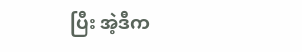ပြီး အဲ့ဒီက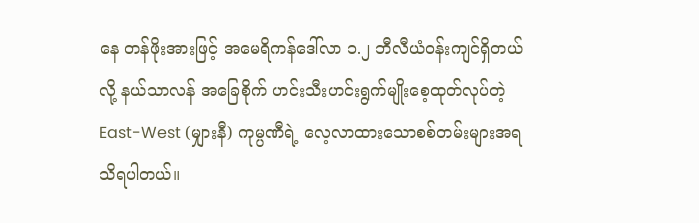နေ တန်ဖိုးအားဖြင့် အမေရိကန်ဒေါ်လာ ၁.၂ ဘီလီယံဝန်းကျင်ရှိတယ်လို့ နယ်သာလန် အခြေစိုက် ဟင်းသီးဟင်းရွက်မျိုးစေ့ထုတ်လုပ်တဲ့ East-West (မျှားနီ) ကုမ္ပဏီရဲ့ လေ့လာထားသောစစ်တမ်းများအရ သိရပါတယ်။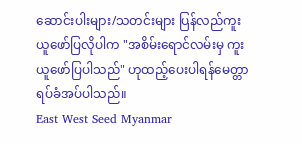ဆောင်းပါးများ/သတင်းများ ပြန်လည်ကူးယူဖော်ပြလိုပါက "အစိမ်းရောင်လမ်းမှ ကူးယူဖော်ပြပါသည်" ဟုထည့်ပေးပါရန်မေတ္တာရပ်ခံအပ်ပါသည်။
East West Seed Myanmar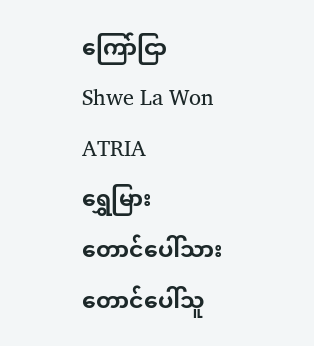ကြော်ငြာ
Shwe La Won
ATRIA
ရွှေမြား
တောင်ပေါ်သား
တောင်ပေါ်သူ